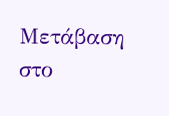Μετάβαση στο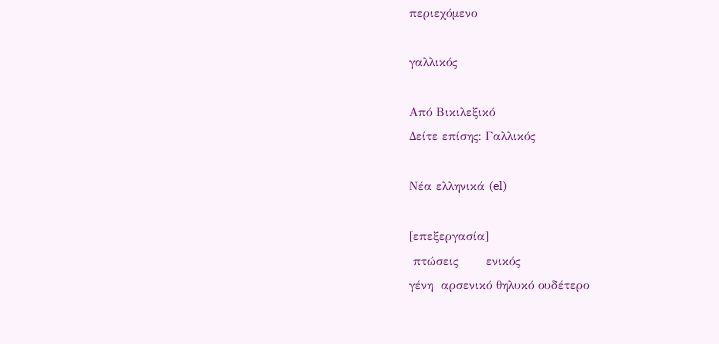περιεχόμενο

γαλλικός

Από Βικιλεξικό
Δείτε επίσης: Γαλλικός

Νέα ελληνικά (el)

[επεξεργασία]
 πτώσεις       ενικός
γένη  αρσενικό θηλυκό ουδέτερο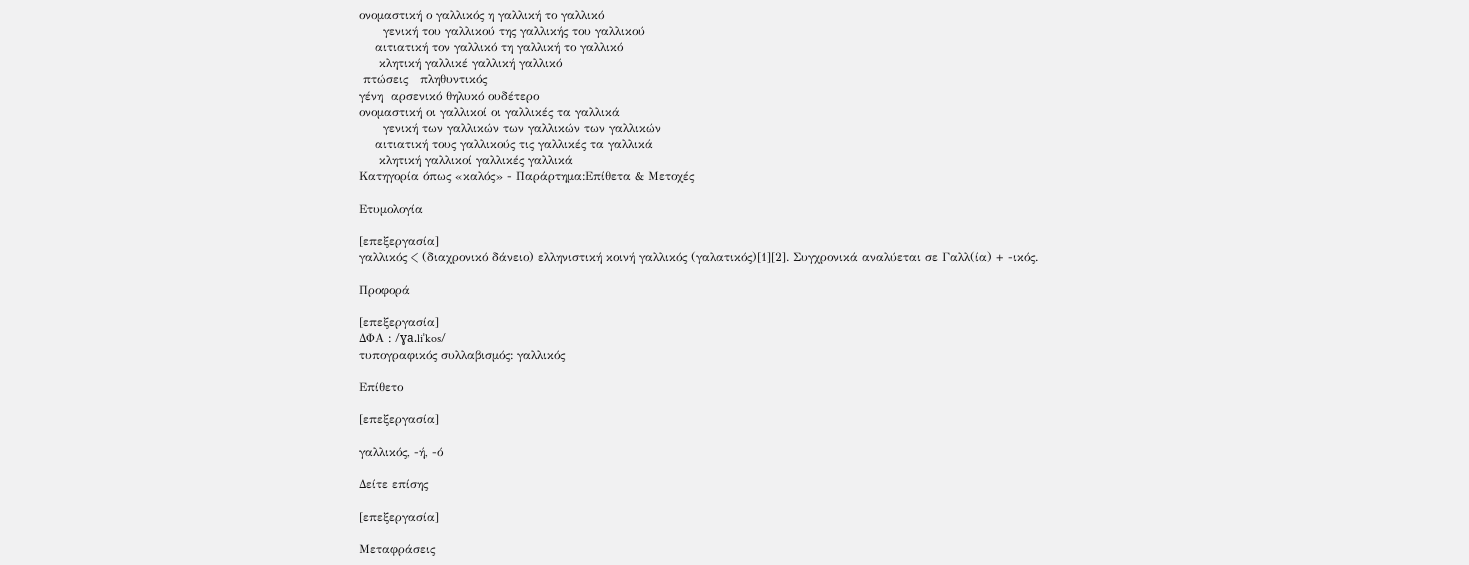ονομαστική ο γαλλικός η γαλλική το γαλλικό
      γενική του γαλλικού της γαλλικής του γαλλικού
    αιτιατική τον γαλλικό τη γαλλική το γαλλικό
     κλητική γαλλικέ γαλλική γαλλικό
 πτώσεις   πληθυντικός
γένη  αρσενικό θηλυκό ουδέτερο
ονομαστική οι γαλλικοί οι γαλλικές τα γαλλικά
      γενική των γαλλικών των γαλλικών των γαλλικών
    αιτιατική τους γαλλικούς τις γαλλικές τα γαλλικά
     κλητική γαλλικοί γαλλικές γαλλικά
Κατηγορία όπως «καλός» - Παράρτημα:Επίθετα & Μετοχές

Ετυμολογία

[επεξεργασία]
γαλλικός < (διαχρονικό δάνειο) ελληνιστική κοινή γαλλικός (γαλατικός)[1][2]. Συγχρονικά αναλύεται σε Γαλλ(ία) + -ικός.

Προφορά

[επεξεργασία]
ΔΦΑ : /ɣa.liˈkos/
τυπογραφικός συλλαβισμός: γαλλικός

Επίθετο

[επεξεργασία]

γαλλικός, -ή, -ό

Δείτε επίσης

[επεξεργασία]

Μεταφράσεις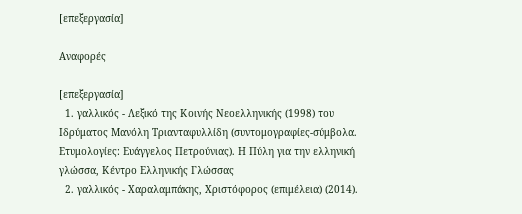[επεξεργασία]

Αναφορές

[επεξεργασία]
  1. γαλλικός - Λεξικό της Κοινής Νεοελληνικής (1998) του Ιδρύματος Μανόλη Τριανταφυλλίδη (συντομογραφίες-σύμβολα. Ετυμολογίες: Ευάγγελος Πετρούνιας). Η Πύλη για την ελληνική γλώσσα, Κέντρο Ελληνικής Γλώσσας
  2. γαλλικός - Χαραλαμπάκης, Χριστόφορος (επιμέλεια) (2014).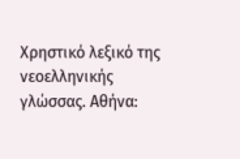Χρηστικό λεξικό της νεοελληνικής γλώσσας. Αθήνα: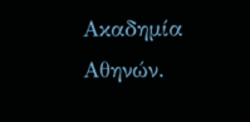Ακαδημία Αθηνών.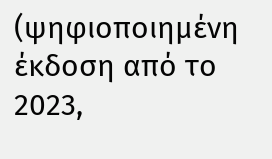(ψηφιοποιημένη έκδοση από το 2023,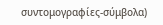συντομογραφίες-σύμβολα)